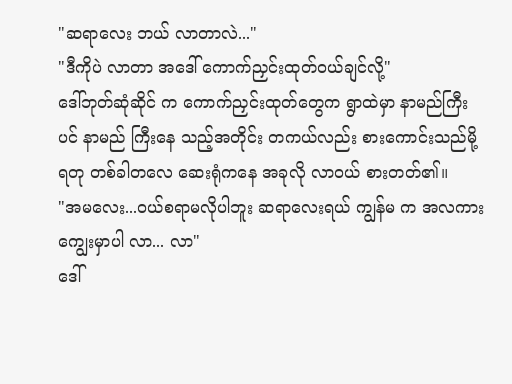"ဆရာလေး ဘယ် လာတာလဲ..."
"ဒီကိုပဲ လာတာ အဒေါ် ကောက်ညှင်းထုတ်ဝယ်ချင်လို့"
ဒေါ်ဘုတ်ဆုံဆိုင် က ကောက်ညှင်းထုတ်တွေက ရွာထဲမှာ နာမည်ကြီး ပင် နာမည် ကြီးနေ သည့်အတိုင်း တကယ်လည်း စားကောင်းသည်မို့ ရတု တစ်ခါတလေ ဆေးရုံကနေ အခုလို လာဝယ် စားတတ်၏။
"အမလေး...ဝယ်စရာမလိုပါဘူး ဆရာလေးရယ် ကျွန်မ က အလကားကျွေးမှာပါ လာ... လာ"
ဒေါ်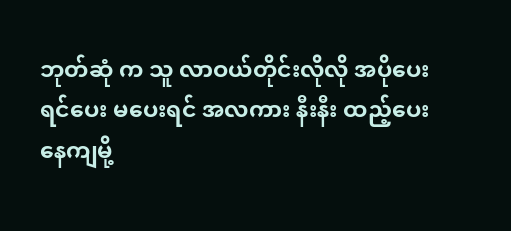ဘုတ်ဆုံ က သူ လာဝယ်တိုင်းလိုလို အပိုပေးရင်ပေး မပေးရင် အလကား နီးနီး ထည့်ပေးနေကျမို့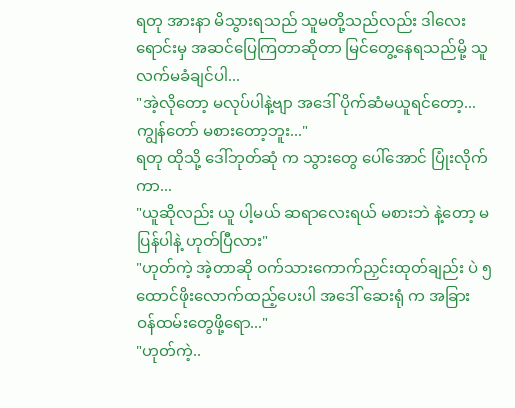ရတု အားနာ မိသွားရသည် သူမတို့သည်လည်း ဒါလေးရောင်းမှ အဆင်ပြေကြတာဆိုတာ မြင်တွေ့နေရသည်မို့ သူ လက်မခံချင်ပါ...
"အဲ့လိုတော့ မလုပ်ပါနဲ့ဗျာ အဒေါ် ပိုက်ဆံမယူရင်တော့... ကျွန်တော် မစားတော့ဘူး..."
ရတု ထိုသို့ ဒေါ်ဘုတ်ဆုံ က သွားတွေ ပေါ်အောင် ပြုံးလိုက်ကာ...
"ယူဆိုလည်း ယူ ပါ့မယ် ဆရာလေးရယ် မစားဘဲ နဲ့တော့ မပြန်ပါနဲ့ ဟုတ်ပြီလား"
"ဟုတ်ကဲ့ အဲ့တာဆို ဝက်သားကောက်ညှင်းထုတ်ချည်း ပဲ ၅ ထောင်ဖိုးလောက်ထည့်ပေးပါ အဒေါ် ဆေးရုံ က အခြား ဝန်ထမ်းတွေဖို့ရော..."
"ဟုတ်ကဲ့..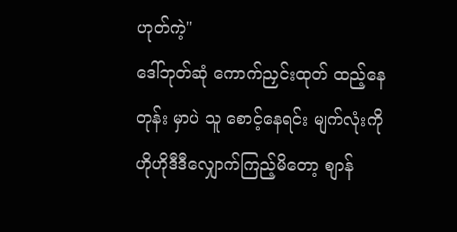ဟုတ်ကဲ့"
ဒေါ်ဘုတ်ဆုံ ကောက်ညှင်းထုတ် ထည့်နေတုန်း မှာပဲ သူ စောင့်နေရင်း မျက်လုံးကို ဟိုဟိုဒီဒီလျှောက်ကြည့်မိတော့ စျာန်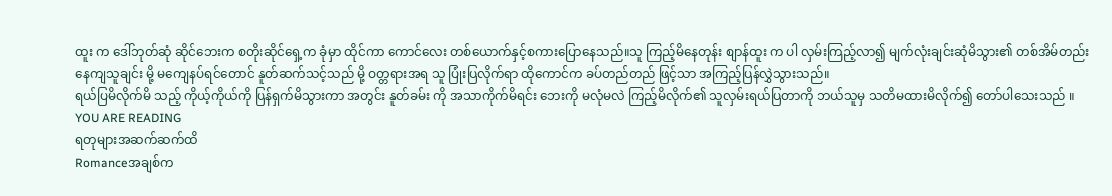ထူး က ဒေါ်ဘုတ်ဆုံ ဆိုင်ဘေးက စတိုးဆိုင်ရှေ့က ခုံမှာ ထိုင်ကာ ကောင်လေး တစ်ယောက်နှင့်စကားပြောနေသည်။သူ ကြည့်မိနေတုန်း စျာန်ထူး က ပါ လှမ်းကြည့်လာ၍ မျက်လုံးချင်းဆုံမိသွား၏ တစ်အိမ်တည်း နေကျသူချင်း မို့ မကျေနပ်ရင်တောင် နူတ်ဆက်သင့်သည် မို့ ဝတ္တရားအရ သူ ပြုံးပြလိုက်ရာ ထိုကောင်က ခပ်တည်တည် ဖြင့်သာ အကြည့်ပြန်လွှဲသွားသည်။
ရယ်ပြမိလိုက်မိ သည့် ကိုယ့်ကိုယ်ကို ပြန်ရှက်မိသွားကာ အတွင်း နူတ်ခမ်း ကို အသာကိုက်မိရင်း ဘေးကို မလုံမလဲ ကြည့်မိလိုက်၏ သူလှမ်းရယ်ပြတာကို ဘယ်သူမှ သတိမထားမိလိုက်၍ တော်ပါသေးသည် ။
YOU ARE READING
ရတုများအဆက်ဆက်ထိ
Romanceအချစ်က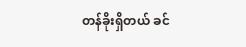တန်ခိုးရှိတယ် ခင်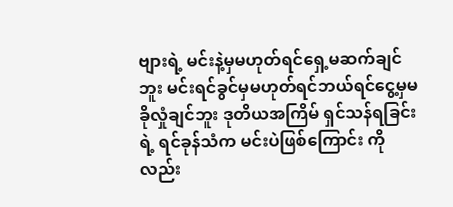ဗျားရဲ့ မင်းနဲ့မှမဟုတ်ရင်ရှေ့မဆက်ချင်ဘူး မင်းရင်ခွင်မှမဟုတ်ရင်ဘယ်ရင်ငွေ့မှမခိုလှုံချင်ဘူး ဒုတိယအကြိမ် ရှင်သန်ရခြင်းရဲ့ ရင်ခုန်သံက မင်းပဲဖြစ်ကြောင်း ကို လည်း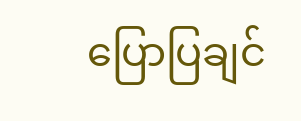ပြောပြချင်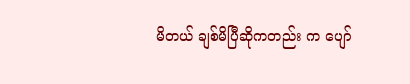မိတယ် ချစ်မိပြီဆိုကတည်း က ပျော်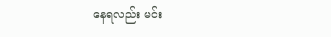နေရလည်း မင်း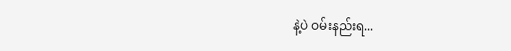နဲ့ပဲ ဝမ်းနည်းရ...